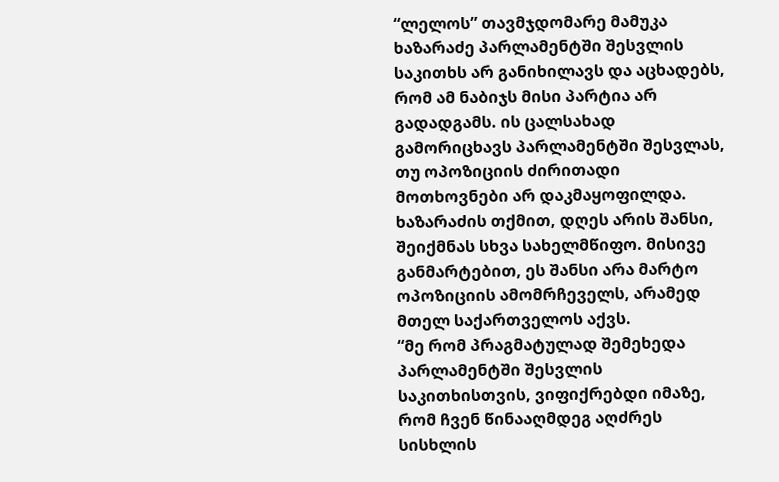“ლელოს” თავმჯდომარე მამუკა ხაზარაძე პარლამენტში შესვლის საკითხს არ განიხილავს და აცხადებს, რომ ამ ნაბიჯს მისი პარტია არ გადადგამს. ის ცალსახად გამორიცხავს პარლამენტში შესვლას, თუ ოპოზიციის ძირითადი მოთხოვნები არ დაკმაყოფილდა. ხაზარაძის თქმით, დღეს არის შანსი, შეიქმნას სხვა სახელმწიფო. მისივე განმარტებით, ეს შანსი არა მარტო ოპოზიციის ამომრჩეველს, არამედ მთელ საქართველოს აქვს.
“მე რომ პრაგმატულად შემეხედა პარლამენტში შესვლის საკითხისთვის, ვიფიქრებდი იმაზე, რომ ჩვენ წინააღმდეგ აღძრეს სისხლის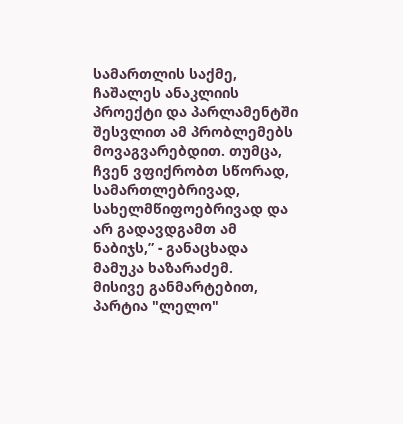სამართლის საქმე, ჩაშალეს ანაკლიის პროექტი და პარლამენტში შესვლით ამ პრობლემებს მოვაგვარებდით. თუმცა, ჩვენ ვფიქრობთ სწორად, სამართლებრივად, სახელმწიფოებრივად და არ გადავდგამთ ამ ნაბიჯს,” - განაცხადა მამუკა ხაზარაძემ.
მისივე განმარტებით, პარტია "ლელო"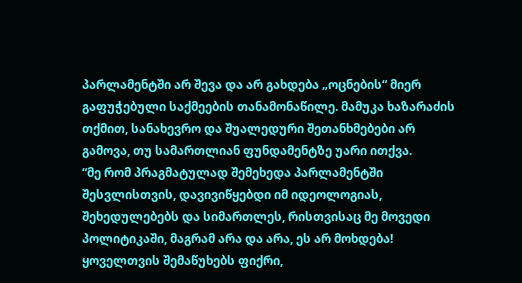პარლამენტში არ შევა და არ გახდება „ოცნების“ მიერ გაფუჭებული საქმეების თანამონაწილე. მამუკა ხაზარაძის თქმით, სანახევრო და შუალედური შეთანხმებები არ გამოვა, თუ სამართლიან ფუნდამენტზე უარი ითქვა.
“მე რომ პრაგმატულად შემეხედა პარლამენტში შესვლისთვის, დავივიწყებდი იმ იდეოლოგიას, შეხედულებებს და სიმართლეს, რისთვისაც მე მოვედი პოლიტიკაში, მაგრამ არა და არა, ეს არ მოხდება! ყოველთვის შემაწუხებს ფიქრი,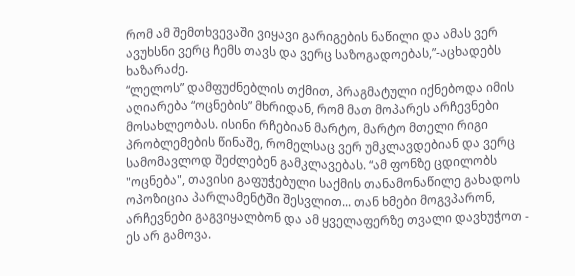რომ ამ შემთხვევაში ვიყავი გარიგების ნაწილი და ამას ვერ ავუხსნი ვერც ჩემს თავს და ვერც საზოგადოებას,”-აცხადებს ხაზარაძე.
“ლელოს” დამფუძნებლის თქმით, პრაგმატული იქნებოდა იმის აღიარება “ოცნების” მხრიდან, რომ მათ მოპარეს არჩევნები მოსახლეობას. ისინი რჩებიან მარტო, მარტო მთელი რიგი პრობლემების წინაშე, რომელსაც ვერ უმკლავდებიან და ვერც სამომავლოდ შეძლებენ გამკლავებას. “ამ ფონზე ცდილობს "ოცნება", თავისი გაფუჭებული საქმის თანამონაწილე გახადოს ოპოზიცია პარლამენტში შესვლით... თან ხმები მოგვპარონ, არჩევნები გაგვიყალბონ და ამ ყველაფერზე თვალი დავხუჭოთ - ეს არ გამოვა.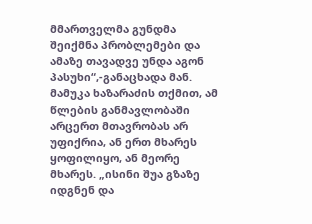მმართველმა გუნდმა შეიქმნა პრობლემები და ამაზე თავადვე უნდა აგონ პასუხი“,-განაცხადა მან.
მამუკა ხაზარაძის თქმით, ამ წლების განმავლობაში არცერთ მთავრობას არ უფიქრია, ან ერთ მხარეს ყოფილიყო, ან მეორე მხარეს. „ისინი შუა გზაზე იდგნენ და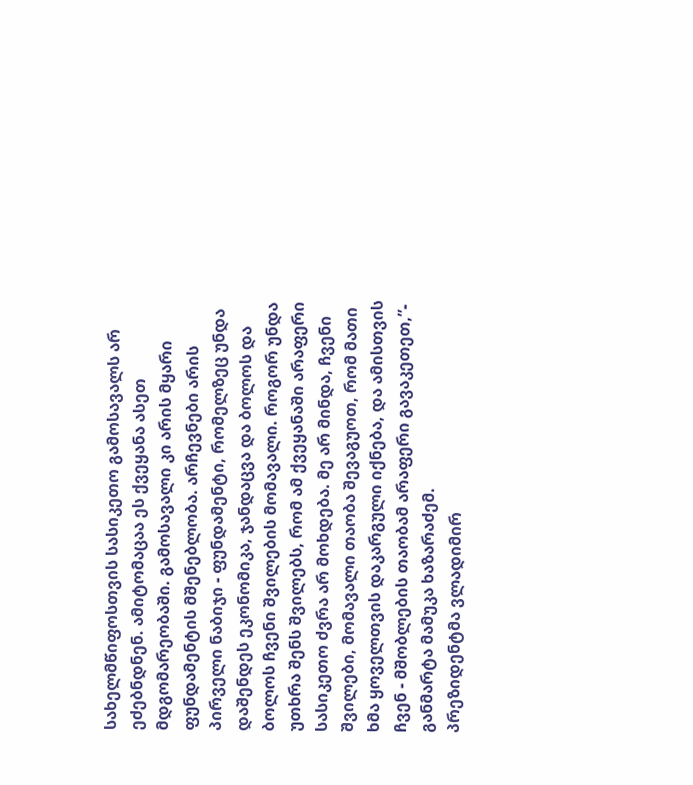სახელმწიფოსთვის სასიკეთო გამოსავალს არ ეძებნდნენ. ამიტომაცაა ეს ქვეყანა ასეთ მდგომარეობაში. გამოსავალი კი არის მყარი ფუნდამენტის მშენებლობა. არჩევნები არის პირველი ნაბიჯი - ფუნდამენტი, რომელზეც უნდა დაშენდეს ეკონომიკა, ჯანდაცვა და ბოლოს და ბოლოს ჩვენი შვილების მომავალი. როგორ უნდა უთხრა შენს შვილებს, რომ ამ ქვეყანაში არაფერი სასიკეთო ძვრა არ მოხდება. მე არ მინდა, ჩვენი შვილები, მომავალი თაობა შევაგუოთ, რომ მათი ხმა ყოველთვის დაკარგული იქნება, და ამისთვის ჩვენ - მშობლების თაობამ არაფერი გავაკეთეთ,”- განმარტა მამუკა ხაზარაძემ.
პრეზიდენტმა ვლადიმირ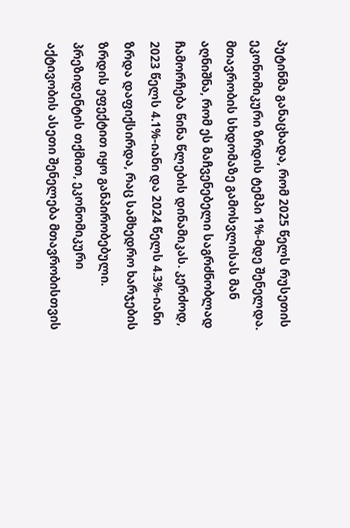პუტინმა განაცხადა, რომ 2025 წელს რუსეთის ეკონომიკური ზრდის ტემპი 1%-მდე შენელდა.
მთავრობის სხდომაზე გამოსვლისას მან აღნიშნა, რომ ეს მაჩვენებელი საგრძნობლად ჩამორჩება წინა წლების დინამიკას. კერძოდ, 2023 წელს 4.1%-იანი და 2024 წელს 4.3%-იანი ზრდა დაფიქსირდა, რაც სამხედრო ხარჯების ზრდის ეფექტით იყო განპირობებული.
პრეზიდენტის თქმით, ეკონომიკური აქტივობის ასეთი შენელება მთავრობისთვის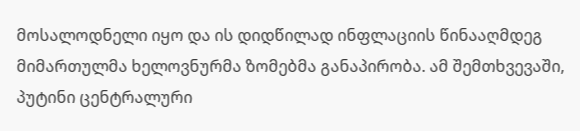მოსალოდნელი იყო და ის დიდწილად ინფლაციის წინააღმდეგ მიმართულმა ხელოვნურმა ზომებმა განაპირობა. ამ შემთხვევაში, პუტინი ცენტრალური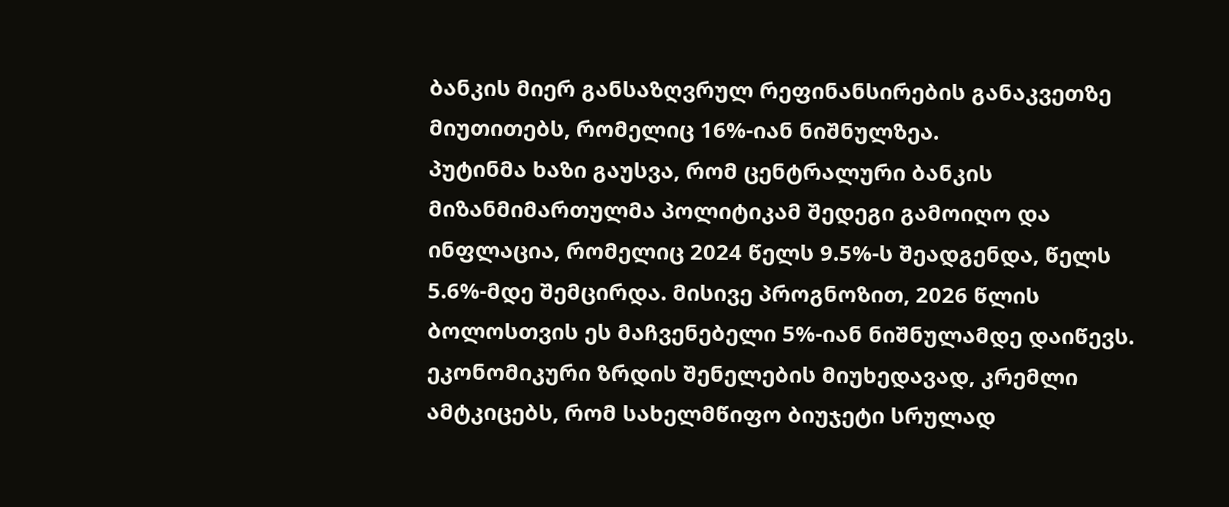ბანკის მიერ განსაზღვრულ რეფინანსირების განაკვეთზე მიუთითებს, რომელიც 16%-იან ნიშნულზეა.
პუტინმა ხაზი გაუსვა, რომ ცენტრალური ბანკის მიზანმიმართულმა პოლიტიკამ შედეგი გამოიღო და ინფლაცია, რომელიც 2024 წელს 9.5%-ს შეადგენდა, წელს 5.6%-მდე შემცირდა. მისივე პროგნოზით, 2026 წლის ბოლოსთვის ეს მაჩვენებელი 5%-იან ნიშნულამდე დაიწევს.
ეკონომიკური ზრდის შენელების მიუხედავად, კრემლი ამტკიცებს, რომ სახელმწიფო ბიუჯეტი სრულად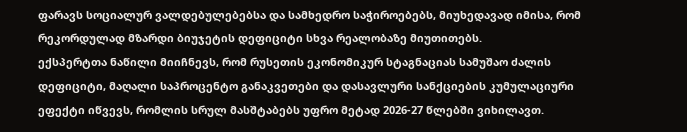ფარავს სოციალურ ვალდებულებებსა და სამხედრო საჭიროებებს, მიუხედავად იმისა, რომ რეკორდულად მზარდი ბიუჯეტის დეფიციტი სხვა რეალობაზე მიუთითებს.
ექსპერტთა ნაწილი მიიჩნევს, რომ რუსეთის ეკონომიკურ სტაგნაციას სამუშაო ძალის დეფიციტი, მაღალი საპროცენტო განაკვეთები და დასავლური სანქციების კუმულაციური ეფექტი იწვევს, რომლის სრულ მასშტაბებს უფრო მეტად 2026-27 წლებში ვიხილავთ.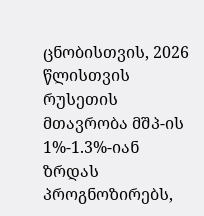ცნობისთვის, 2026 წლისთვის რუსეთის მთავრობა მშპ-ის 1%-1.3%-იან ზრდას პროგნოზირებს,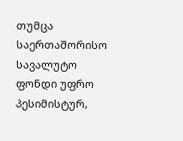თუმცა საერთაშორისო სავალუტო ფონდი უფრო პესიმისტურ,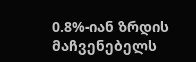0.8%-იან ზრდის მაჩვენებელს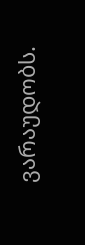ვარაუდობს.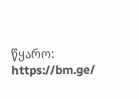წყარო: https://bm.ge/